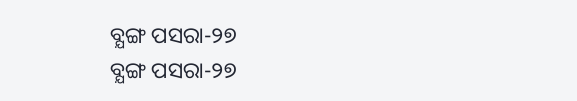ବ୍ଯଙ୍ଗ ପସରା-୨୭
ବ୍ଯଙ୍ଗ ପସରା-୨୭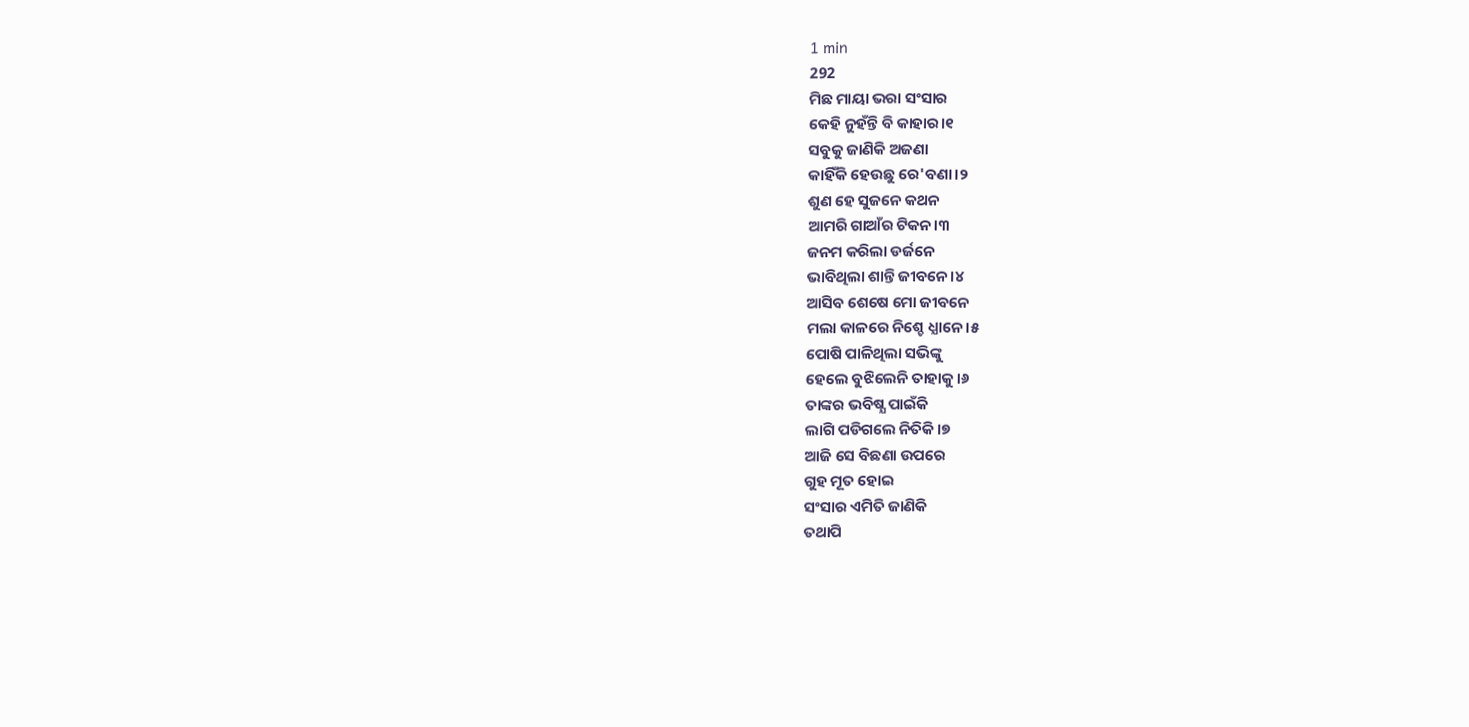1 min
292
ମିଛ ମାୟା ଭରା ସଂସାର
କେହି ନୁହଁନ୍ତି ବି କାହାର।୧
ସବୁକୁ ଜାଣିକି ଅଜଣା
କାହିଁକି ହେଉଛୁ ରେ'ବଣା।୨
ଶୁଣ ହେ ସୁଜନେ କଥନ
ଆମରି ଗାଆଁର ଟିକନ।୩
ଜନମ କରିଲା ଡର୍ଜନେ
ଭାବିଥିଲା ଶାନ୍ତି ଜୀବନେ।୪
ଆସିବ ଶେଷେ ମୋ ଜୀବନେ
ମଲା କାଳରେ ନିଶ୍ଚେ ଧ୍ଯାନେ।୫
ପୋଷି ପାଳିଥିଲା ସଭିଙ୍କୁ
ହେଲେ ବୁଝିଲେନି ତାହାକୁ।୬
ତାଙ୍କର ଭବିଷ୍ଯ ପାଇଁକି
ଲାଗି ପଡିଗଲେ ନିତିକି।୭
ଆଜି ସେ ବିଛଣା ଉପରେ
ଗୁହ ମୂତ ହୋଇ
ସଂସାର ଏମିତି ଜାଣିକି
ତଥାପି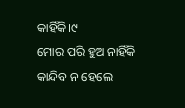କାହିଁକି।୯
ମୋର ପରି ହୁଅ ନାହିଁକି
କାନ୍ଦିବ ନ ହେଲେ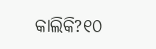କାଲିକି?୧୦